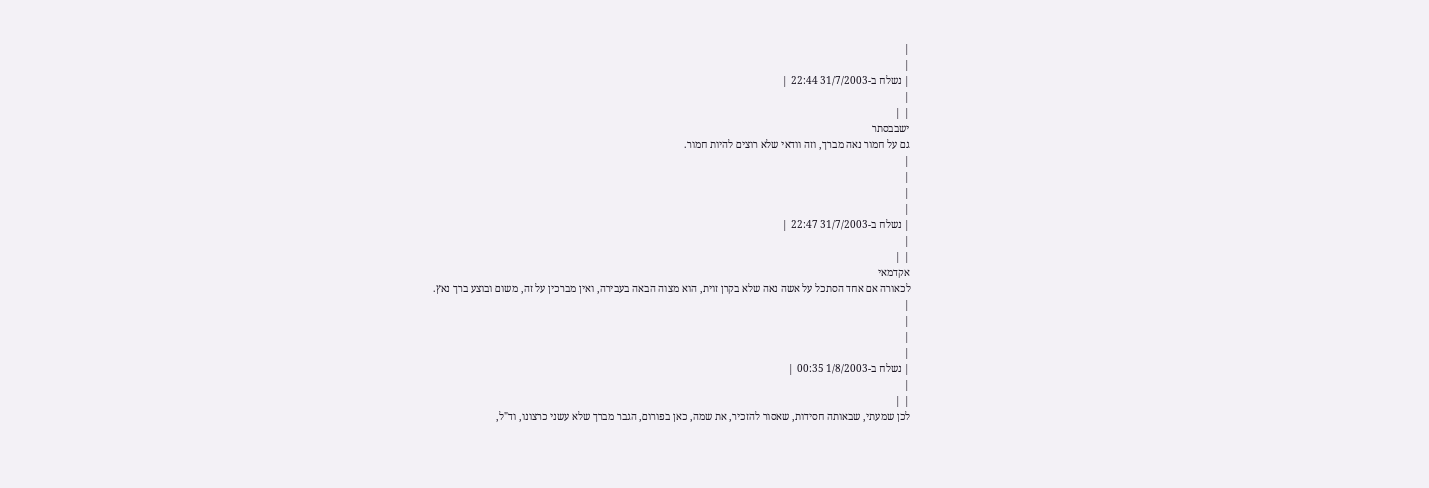|
|
| נשלח ב-31/7/2003 22:44 |
|
| |
ישבבסתר
גם על חמור נאה מברך, וזה וודאי שלא רוצים להיות חמור.
|
|
|
|
| נשלח ב-31/7/2003 22:47 |
|
| |
אקדמאי
לכאורה אם אחד הסתכל על אשה נאה שלא בקרן זוית, הוא מצוה הבאה בעבירה, ואין מברכין על זה, משום ובוצע ברך נאץ.
|
|
|
|
| נשלח ב-1/8/2003 00:35 |
|
| |
לכן שמעתי, שבאותה חסידות, שאסור להזכיר, את שמה, כאן בפורום, הגבר מברך שלא עשני כרצונו, וד"ל,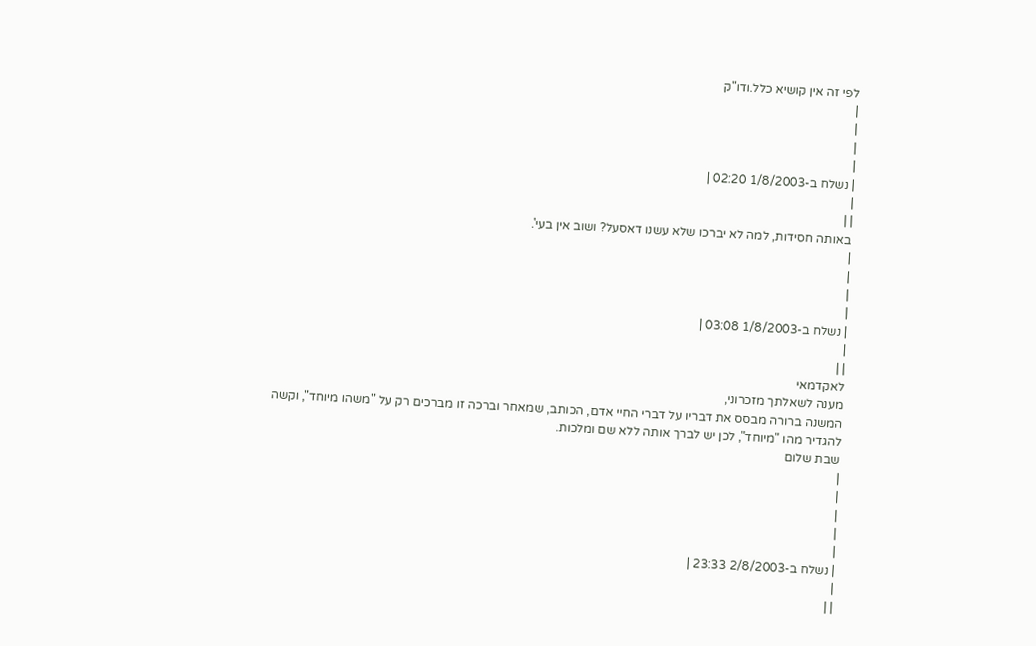לפי זה אין קושיא כלל.ודו"ק
|
|
|
|
| נשלח ב-1/8/2003 02:20 |
|
| |
באותה חסידות, למה לא יברכו שלא עשנו דאסעל? ושוב אין בעי'.
|
|
|
|
| נשלח ב-1/8/2003 03:08 |
|
| |
לאקדמאי
מענה לשאלתך מזכרוני,
המשנה ברורה מבסס את דבריו על דברי החיי אדם, הכותב, שמאחר וברכה זו מברכים רק על "משהו מיוחד", וקשה להגדיר מהו "מיוחד", לכן יש לברך אותה ללא שם ומלכות.
שבת שלום
|
|
|
|
|
| נשלח ב-2/8/2003 23:33 |
|
| |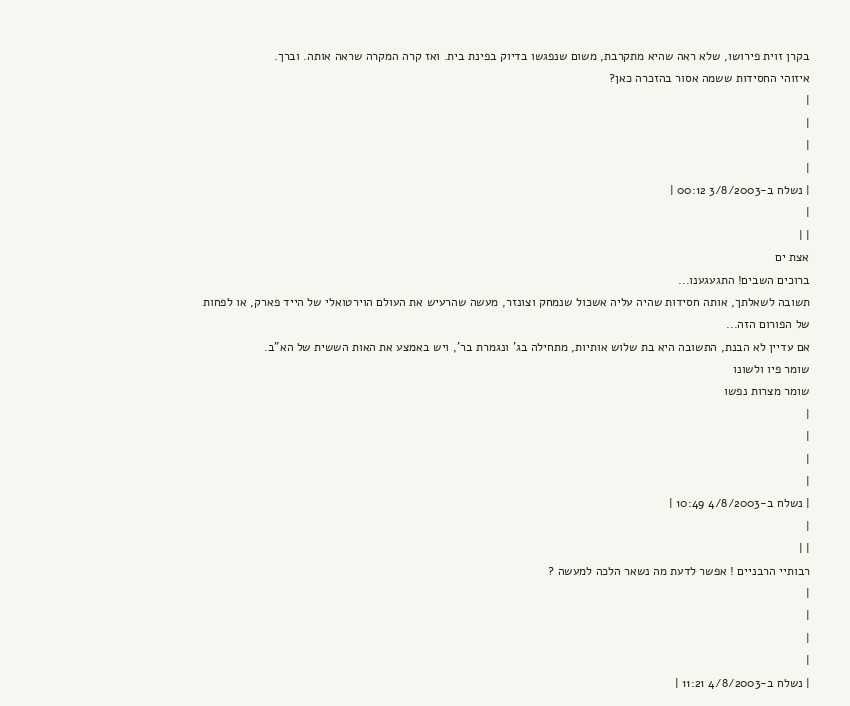בקרן זוית פירושו, שלא ראה שהיא מתקרבת, משום שנפגשו בדיוק בפינת בית. ואז קרה המקרה שראה אותה. וברך.
איזוהי החסידות ששמה אסור בהזכרה כאן?
|
|
|
|
| נשלח ב-3/8/2003 00:12 |
|
| |
אצת ים
ברוכים השבים! התגעגענו...
תשובה לשאלתך, אותה חסידות שהיה עליה אשכול שנמחק וצונזר, מעשה שהרעיש את העולם הוירטואלי של הייד פארק, או לפחות של הפורום הזה...
אם עדיין לא הבנת, התשובה היא בת שלוש אותיות, מתחילה בג' ונגמרת בר', ויש באמצע את האות הששית של הא"ב.
שומר פיו ולשונו
שומר מצרות נפשו
|
|
|
|
| נשלח ב-4/8/2003 10:49 |
|
| |
רבותיי הרבניים ! אפשר לדעת מה נשאר הלכה למעשה ?
|
|
|
|
| נשלח ב-4/8/2003 11:21 |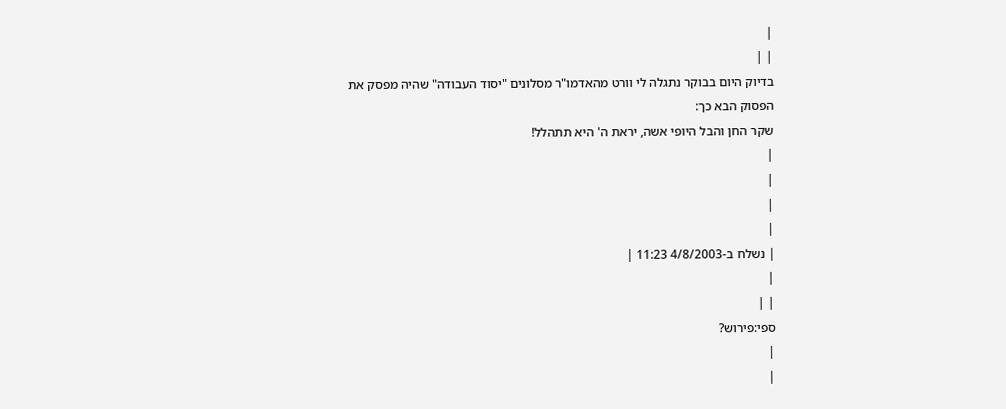|
| |
בדיוק היום בבוקר נתגלה לי וורט מהאדמו"ר מסלונים "יסוד העבודה" שהיה מפסק את הפסוק הבא כך:
שקר החן והבל היופי אשה, יראת ה' היא תתהלל!
|
|
|
|
| נשלח ב-4/8/2003 11:23 |
|
| |
ספי:פירוש?
|
|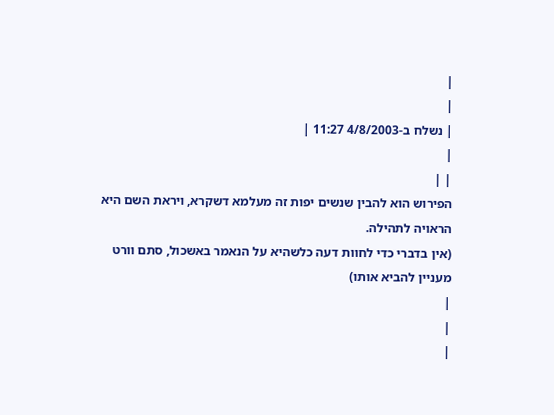|
|
| נשלח ב-4/8/2003 11:27 |
|
| |
הפירוש הוא להבין שנשים יפות זה מעלמא דשקרא, ויראת השם היא הראויה לתהילה.
(אין בדברי כדי לחוות דעה כלשהיא על הנאמר באשכול, סתם וורט מעניין להביא אותו)
|
|
|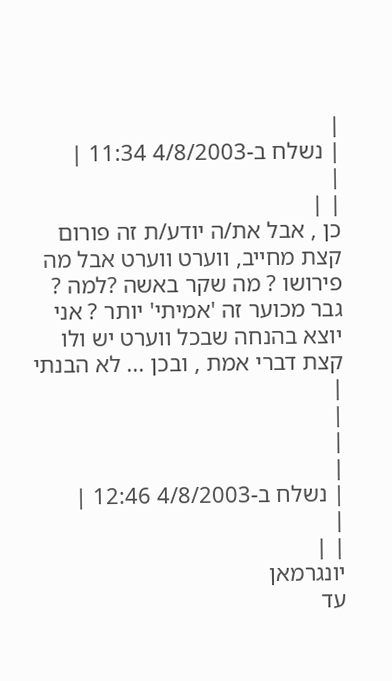|
| נשלח ב-4/8/2003 11:34 |
|
| |
כן , אבל את/ה יודע/ת זה פורום קצת מחייב, ווערט ווערט אבל מה פירושו ? מה שקר באשה ?למה ? גבר מכוער זה 'אמיתי' יותר ? אני יוצא בהנחה שבכל ווערט יש ולו קצת דברי אמת , ובכן ... לא הבנתי
|
|
|
|
| נשלח ב-4/8/2003 12:46 |
|
| |
יונגרמאן
עד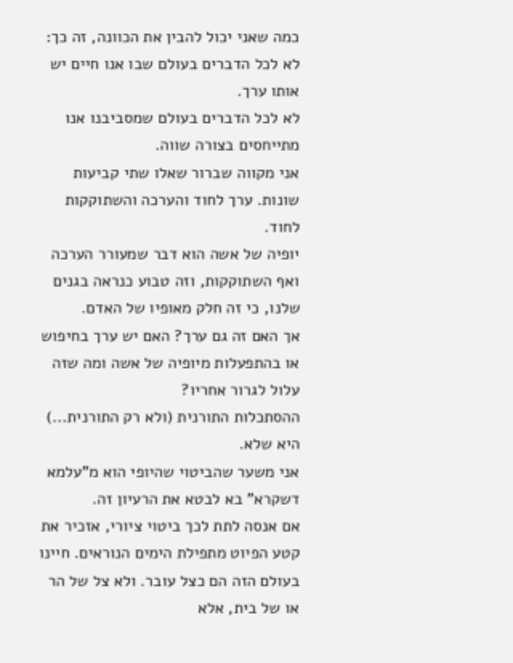כמה שאני יכול להבין את הכוונה, זה כך:
לא לכל הדברים בעולם שבו אנו חיים יש אותו ערך.
לא לכל הדברים בעולם שמסביבנו אנו מתייחסים בצורה שווה.
אני מקווה שברור שאלו שתי קביעות שונות. ערך לחוד והערכה והשתוקקות לחוד.
יופיה של אשה הוא דבר שמעורר הערכה ואף השתוקקות, וזה טבוע כנראה בגנים שלנו, כי זה חלק מאופיו של האדם.
אך האם זה גם ערך? האם יש ערך בחיפוש או בהתפעלות מיופיה של אשה ומה שזה עלול לגרור אחריו?
ההסתכלות התורנית (ולא רק התורנית...) היא שלא.
אני משער שהביטוי שהיופי הוא מ"עלמא דשקרא" בא לבטא את הרעיון זה.
אם אנסה לתת לכך ביטוי ציורי, אזכיר את קטע הפיוט מתפילת הימים הנוראים. חיינו בעולם הזה הם כצל עובר. ולא צל של הר או של בית, אלא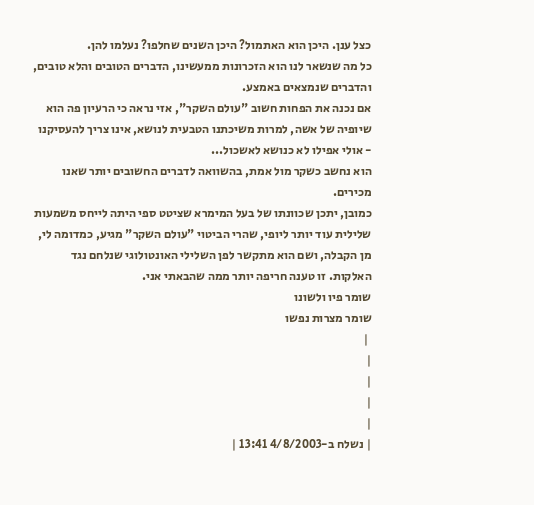כצל ענן. היכן הוא האתמול? היכן השנים שחלפו? נעלמו להן.
כל מה שנשאר לנו הוא הזכרונות ממעשינו, הדברים הטובים והלא טובים, והדברים שנמצאים באמצע.
אם נכנה את הפחות חשוב "עולם השקר", אזי נראה כי הרעיון פה הוא שיופיה של אשה, למרות משיכתנו הטבעית לנושא, אינו צריך להעסיקנו - אולי אפילו לא כנושא לאשכול...
הוא נחשב כשקר מול אמת, בהשוואה לדברים החשובים יותר שאנו מכירים.
כמובן, יתכן שכוונתו של בעל המימרא שציטט ספי היתה לייחס משמעות שלילית עוד יותר ליופי, שהרי הביטוי "עולם השקר" מגיע, כמדומה לי, מן הקבלה, ושם הוא מתקשר לפן השלילי האונטולוגי שנלחם נגד האלקות. זו טענה חריפה יותר ממה שהבאתי אני.
שומר פיו ולשונו
שומר מצרות נפשו
 |
|
|
|
|
| נשלח ב-4/8/2003 13:41 |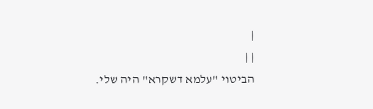|
| |
הביטוי "עלמא דשקרא" היה שלי.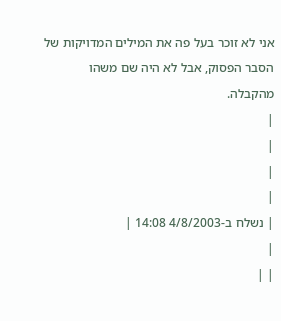אני לא זוכר בעל פה את המילים המדויקות של הסבר הפסוק, אבל לא היה שם משהו מהקבלה.
|
|
|
|
| נשלח ב-4/8/2003 14:08 |
|
| |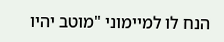הנח לו למיימוני "מוטב יהיו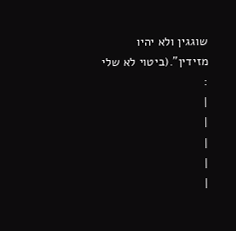שוגגין ולא יהיו מזידין".(ביטוי לא שלי :
|
|
|
|
|